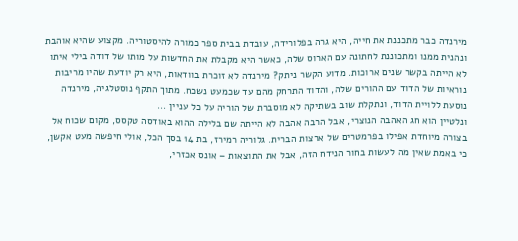מירנדה כבר מתכננת את חייה, היא גרה בפלורידה, עובדת בבית ספר כמורה להיסטוריה. מקצוע שהיא אוהבת ונהנית ממנו ומתכוננת לחתונה עם הארוס שלה, כאשר היא מקבלת את החדשות על מותו של דודה בילי איתו לא הייתה בקשר שנים ארוכות. מדוע הקשר ניתק? מירנדה לא זוכרת בוודאות, היא רק יודעת שהיו מריבות נוראיות של הדוד עם ההורים שלה, והדוד התרחק מהם עד שכמעט נשכח. מתוך התקף נוסטלגיה, מירנדה נוסעת ללויית הדוד, ונתקלת שוב בשתיקה לא מוסברת של הוריה על כל עניין ...
ונלטיין הוא חג האהבה הנוצרי, אבל הרבה אהבה לא הייתה שם בלילה ההוא באודסה טקסס, מקום שכוח אל בצורה מיוחדת אפילו בפרמטרים של ארצות הברית. גלוריה רמירז, בת 14 בסך הכל, אולי חיפשה מעט אקשן, כי באמת שאין מה לעשות בחור הנידח הזה, אבל את התוצאות – אונס אכזרי,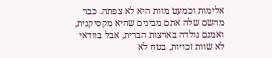אלימות וכמעט מוות היא לא צפתה. כבר מהשם שלה אתם מבינים שהיא מקסיקנית, ואמנם נולדה בארצות הברית, אבל בוודאי לא שוות זכויות, בטח לא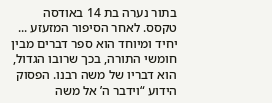בתור נערה בת 14 באודסה טקסס. לאחר הסיפור המזעזע ...
יחיד ומיוחד הוא ספר דברים מבין חומשי התורה, בכך שרובו הגדול, הוא דבריו של משה רבנו. הפסוק הידוע “וידבר ה’ אל משה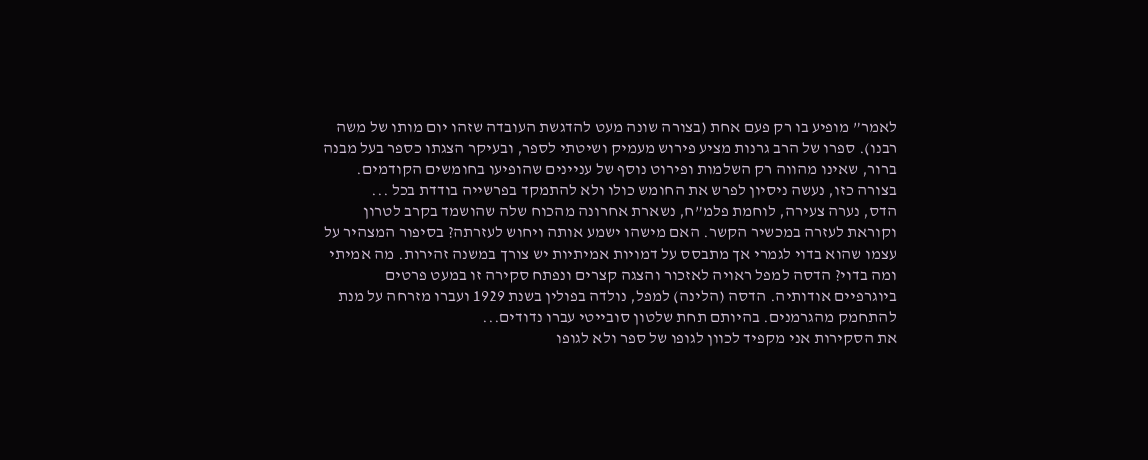לאמר” מופיע בו רק פעם אחת (בצורה שונה מעט להדגשת העובדה שזהו יום מותו של משה רבנו). ספרו של הרב גרנות מציע פירוש מעמיק ושיטתי לספר, ובעיקר הצגתו כספר בעל מבנה ברור, שאינו מהווה רק השלמות ופירוט נוסף של עניינים שהופיעו בחומשים הקודמים. בצורה כזו, נעשה ניסיון לפרש את החומש כולו ולא להתמקד בפרשייה בודדת בכל ...
הדס, נערה צעירה, לוחמת פלמ”ח, נשארת אחרונה מהכוח שלה שהושמד בקרב לטרון וקוראת לעזרה במכשיר הקשר. האם מישהו ישמע אותה ויחוש לעזרתה? בסיפור המצהיר על עצמו שהוא בדוי לגמרי אך מתבסס על דמויות אמיתיות יש צורך במשנה זהירות. מה אמיתי ומה בדוי? הדסה למפל ראויה לאזכור והצגה קצרים ונפתח סקירה זו במעט פרטים ביוגרפיים אודותיה. הדסה (הלינה) למפל, נולדה בפולין בשנת 1929 ועברו מזרחה על מנת להתחמק מהגרמנים. בהיותם תחת שלטון סובייטי עברו נדודים...
את הסקירות אני מקפיד לכוון לגופו של ספר ולא לגופו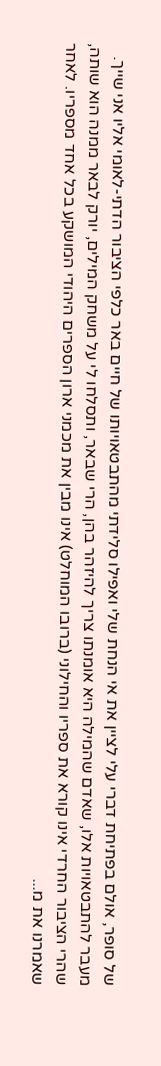של סופר, אולם בפתיחת דברי עלי לציין את אי הנחת שלי ואפילו סלידתי מהתבטאויותו של חיים באר כלפי הציבור הדתי-לאומי אליו אני שייך. מעבר להתבטאויות אלו, שאדם שהמילה היא אומנתו צריך להיזהר בהן, הרי שבאר, ותסלחו לי על משחק המילים, יורק לבאר ממנה הוא שותה, שהרי הציבור החרדי אינו קורא את ספריו והחילוני (ברובו המוחלט) אינו מבין את מכמני ארון הספרים היהודי המושקע בכל אחד מספריו. לאחר שאמרנו את מ...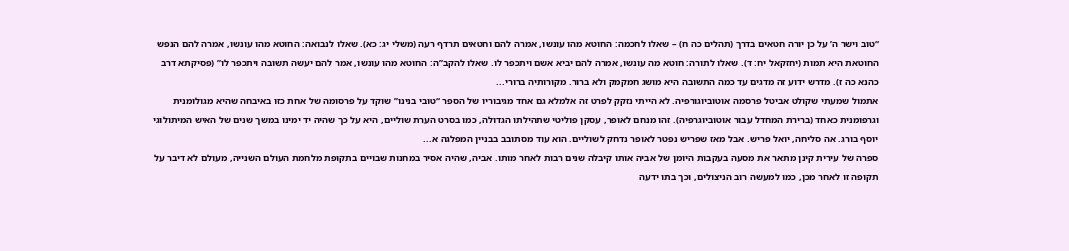“טוב וישר ה’ על כן יורה חטאים בדרך (תהלים כה ח) – שאלו לחכמה: החוטא מהו עונשו, אמרה להם וחטאים תרדף רעה (משלי יג: כא). שאלו לנבואה: החוטא מהו עונשו, אמרה להם הנפש החוטאת היא תמות (יחזקאל יח: ד). שאלו לתורה: חוטא מה עונשו, אמרה להם יביא אשם ויתכפר לו. שאלו להקב”ה: החוטא מהו עונשו, אמר להם יעשה תשובה ויתכפר לו” (פסיקתא דרב כהנא כה ז). מדרש ידוע זה מדגים עד כמה התשובה היא מושג חמקמק ולא ברור. מקורותיה ברורי...
אתמול שמעתי שקולט אביטל פרסמה אוטוביוגורפיה. לא הייתי נזקק לפרט זה אלמלא גם אחד מגיבוריו של הספר “טובי בנינו” שוקד על פרסומה של אחת כזו באיבחה שהיא מגולומנית וגרפומנית כאחד (ברירת המחדל עבור אוטוביוגרפיה). זהו מנחם לאופר, עסקן פוליטי שתהילתו הגדולה, כמו בסרט הערת שוליים, היא על כך שהיה יד ימינו במשך שנים של האיש המיתולוגי יוסף בורג. אה סליחה, יואל פריש. אבל מאז שפריש נפטר לאופר נדחק לשוליים. הוא עוד מסתובב בבניין המפלגה א...
ספרה של עירית קינן מתאר את מסעה בעקבות היומן של אביה אותו קיבלה שנים רבות לאחר מותו. אביה, שהיה אסיר במחנות שבויים בתקופת מלחמת העולם השנייה, מעולם לא דיבר על תקופה זו לאחר מכן, כמו למעשה רוב הניצולים, וכך בתו ידעה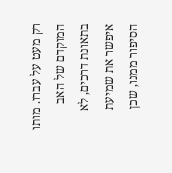רק מעט על עברו. מותו המוקדם של האב בתאונת דרכים, לא איפשר את שמיעת הסיפור ממנו, שכן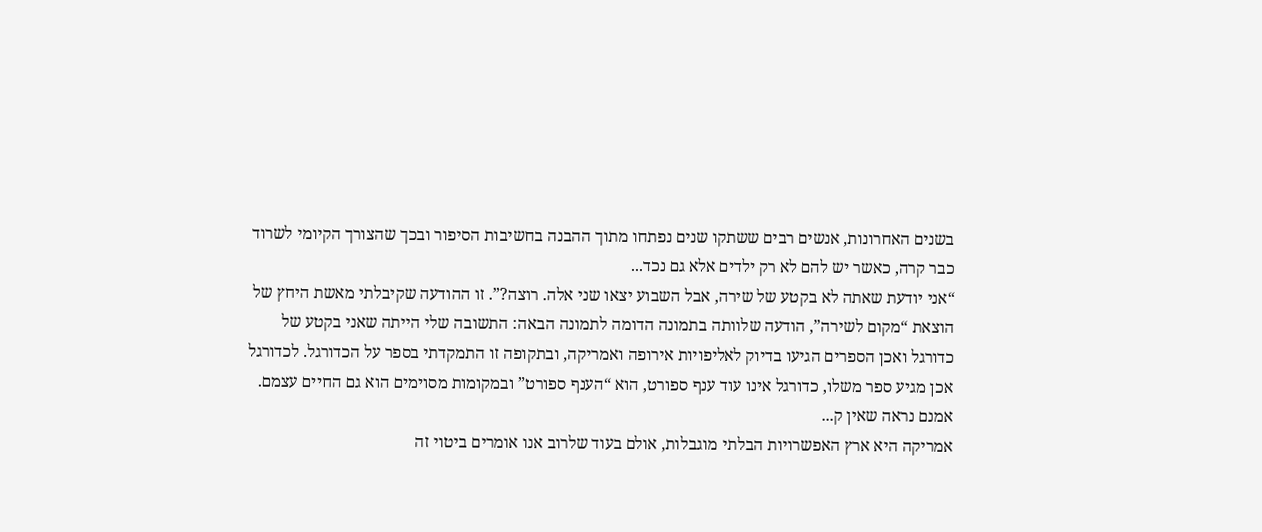בשנים האחרונות, אנשים רבים ששתקו שנים נפתחו מתוך ההבנה בחשיבות הסיפור ובכך שהצורך הקיומי לשרוד כבר קרה, כאשר יש להם לא רק ילדים אלא גם נכד...
“אני יודעת שאתה לא בקטע של שירה, אבל השבוע יצאו שני אלה. רוצה?”. זו ההודעה שקיבלתי מאשת היחץ של הוצאת “מקום לשירה”, הודעה שלוותה בתמונה הדומה לתמונה הבאה: התשובה שלי הייתה שאני בקטע של כדורגל ואכן הספרים הגיעו בדיוק לאליפויות אירופה ואמריקה, ובתקופה זו התמקדתי בספר על הכדורגל. לכדורגל אכן מגיע ספר משלו, כדורגל אינו עוד ענף ספורט, הוא “הענף ספורט” ובמקומות מסוימים הוא גם החיים עצמם. אמנם נראה שאין ק...
אמריקה היא ארץ האפשרויות הבלתי מוגבלות, אולם בעוד שלרוב אנו אומרים ביטוי זה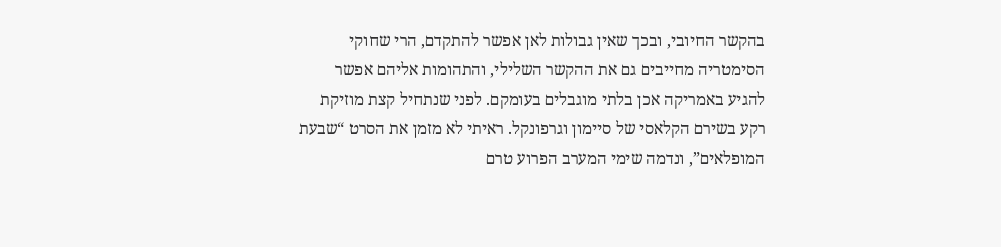בהקשר החיובי, ובכך שאין גבולות לאן אפשר להתקדם, הרי שחוקי הסימטריה מחייבים גם את ההקשר השלילי, והתהומות אליהם אפשר להגיע באמריקה אכן בלתי מוגבלים בעומקם. לפני שנתחיל קצת מוזיקת רקע בשירם הקלאסי של סיימון וגרפונקל. ראיתי לא מזמן את הסרט “שבעת המופלאים”, ונדמה שימי המערב הפרוע טרם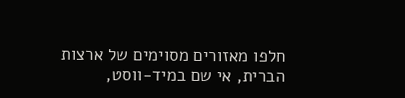חלפו מאזורים מסוימים של ארצות הברית, אי שם במיד-ווסט,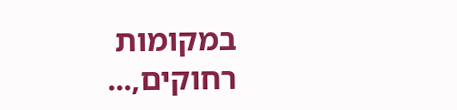במקומות רחוקים,...